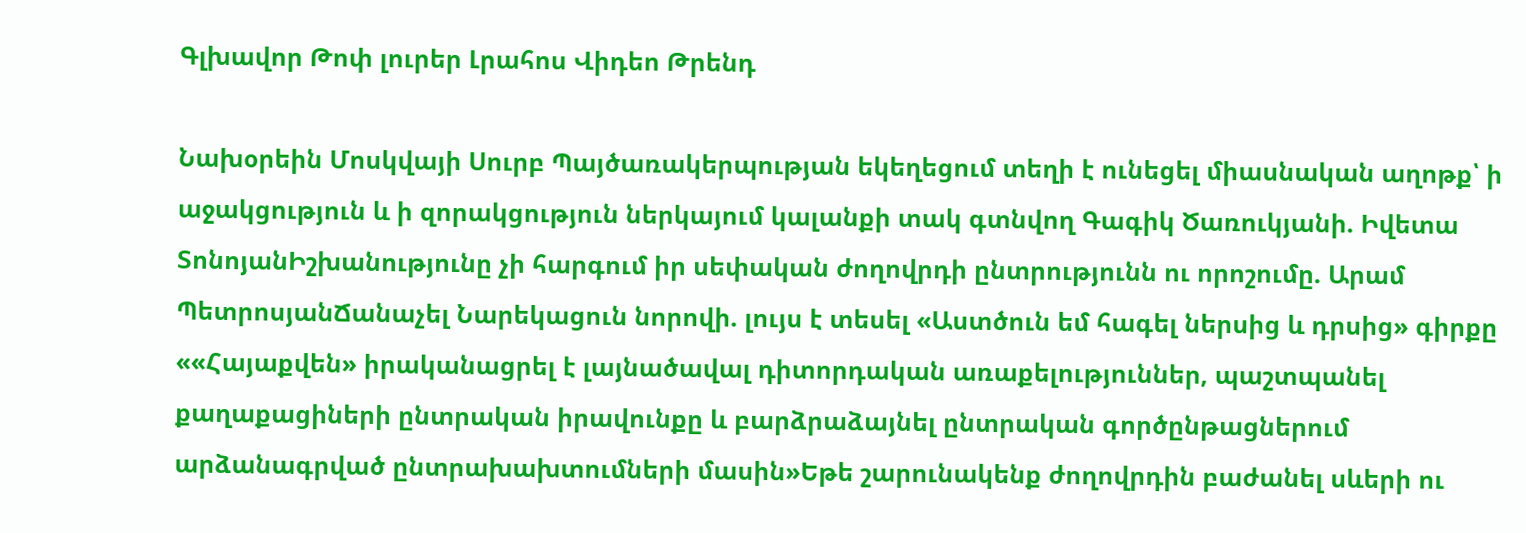Գլխավոր Թոփ լուրեր Լրահոս Վիդեո Թրենդ

Նախօրեին Մոսկվայի Սուրբ Պայծառակերպության եկեղեցում տեղի է ունեցել միասնական աղոթք՝ ի աջակցություն և ի զորակցություն ներկայում կալանքի տակ գտնվող Գագիկ Ծառուկյանի. Իվետա ՏոնոյանԻշխանությունը չի հարգում իր սեփական ժողովրդի ընտրությունն ու որոշումը. Արամ ՊետրոսյանՃանաչել Նարեկացուն նորովի. լույս է տեսել «Աստծուն եմ հագել ներսից և դրսից» գիրքը ««Հայաքվեն» իրականացրել է լայնածավալ դիտորդական առաքելություններ, պաշտպանել քաղաքացիների ընտրական իրավունքը և բարձրաձայնել ընտրական գործընթացներում արձանագրված ընտրախախտումների մասին»Եթե շարունակենք ժողովրդին բաժանել սևերի ու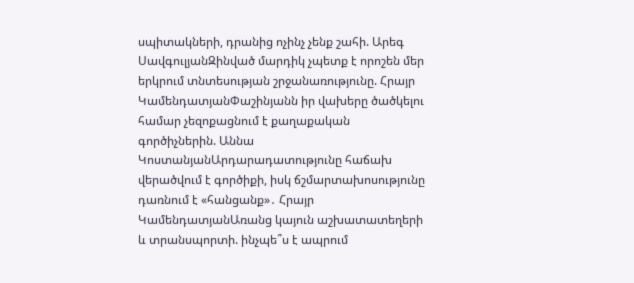սպիտակների, դրանից ոչինչ չենք շահի. Արեգ ՍավգուլյանԶինված մարդիկ չպետք է որոշեն մեր երկրում տնտեսության շրջանառությունը. Հրայր ԿամենդատյանՓաշինյանն իր վախերը ծածկելու համար չեզոքացնում է քաղաքական գործիչներին. Աննա ԿոստանյանԱրդարադատությունը հաճախ վերածվում է գործիքի, իսկ ճշմարտախոսությունը դառնում է «հանցանք»․ Հրայր ԿամենդատյանԱռանց կայուն աշխատատեղերի և տրանսպորտի. ինչպե՞ս է ապրում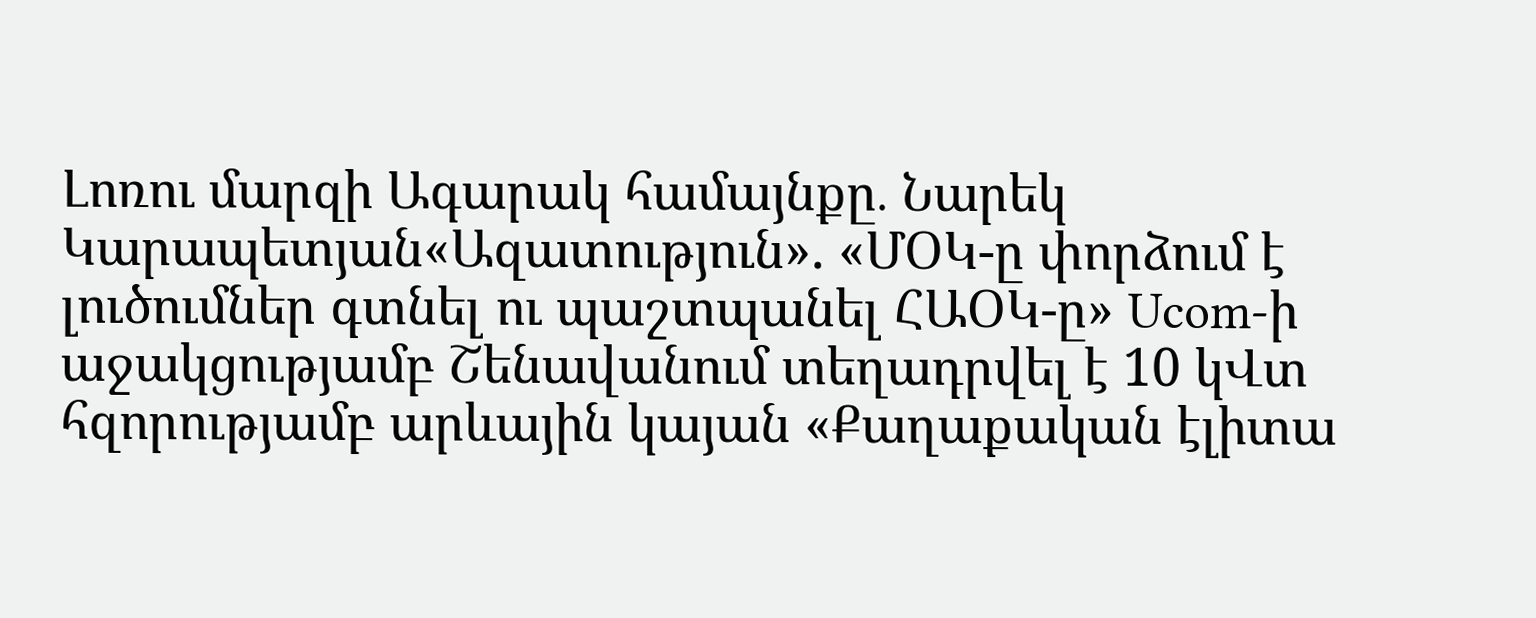Լոռու մարզի Ագարակ համայնքը․ Նարեկ Կարապետյան«Ազատություն». «ՄՕԿ-ը փորձում է լուծումներ գտնել ու պաշտպանել ՀԱՕԿ-ը» Ucom-ի աջակցությամբ Շենավանում տեղադրվել է 10 կՎտ հզորությամբ արևային կայան «Քաղաքական էլիտա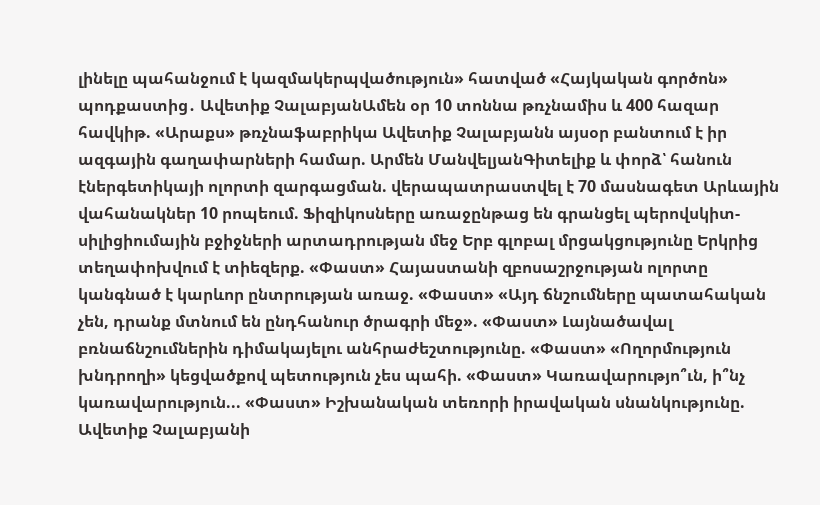լինելը պահանջում է կազմակերպվածություն» հատված «Հայկական գործոն» պոդքաստից․ Ավետիք ՉալաբյանԱմեն օր 10 տոննա թռչնամիս և 400 հազար հավկիթ. «Արաքս» թռչնաֆաբրիկա Ավետիք Չալաբյանն այսօր բանտում է իր ազգային գաղափարների համար. Արմեն ՄանվելյանԳիտելիք և փորձ՝ հանուն էներգետիկայի ոլորտի զարգացման. վերապատրաստվել է 70 մասնագետ Արևային վահանակներ 10 րոպեում. Ֆիզիկոսները առաջընթաց են գրանցել պերովսկիտ-սիլիցիումային բջիջների արտադրության մեջ Երբ գլոբալ մրցակցությունը Երկրից տեղափոխվում է տիեզերք. «Փաստ» Հայաստանի զբոսաշրջության ոլորտը կանգնած է կարևոր ընտրության առաջ. «Փաստ» «Այդ ճնշումները պատահական չեն, դրանք մտնում են ընդհանուր ծրագրի մեջ». «Փաստ» Լայնածավալ բռնաճնշումներին դիմակայելու անհրաժեշտությունը. «Փաստ» «Ողորմություն խնդրողի» կեցվածքով պետություն չես պահի. «Փաստ» Կառավարությո՞ւն, ի՞նչ կառավարություն... «Փաստ» Իշխանական տեռորի իրավական սնանկությունը. Ավետիք Չալաբյանի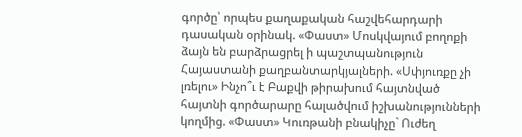գործը՝ որպես քաղաքական հաշվեհարդարի դասական օրինակ. «Փաստ» Մոսկվայում բողոքի ձայն են բարձրացրել ի պաշտպանություն Հայաստանի քաղբանտարկյալների. «Սփյուռքը չի լռելու» Ինչո՞ւ է Բաքվի թիրախում հայտնված հայտնի գործարարը հալածվում իշխանությունների կողմից. «Փաստ» Կուռթանի բնակիչը` Ուժեղ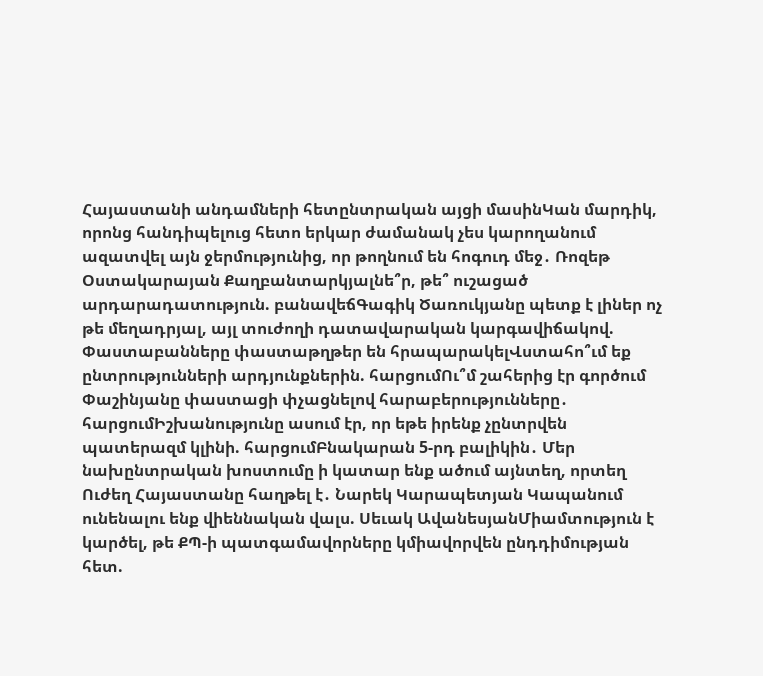Հայաստանի անդամների հետընտրական այցի մասինԿան մարդիկ, որոնց հանդիպելուց հետո երկար ժամանակ չես կարողանում ազատվել այն ջերմությունից, որ թողնում են հոգուդ մեջ․ Ռոզեթ Օստակարայան Քաղբանտարկյալնե՞ր, թե՞ ուշացած արդարադատություն. բանավեճԳագիկ Ծառուկյանը պետք է լիներ ոչ թե մեղադրյալ, այլ տուժողի դատավարական կարգավիճակով. Փաստաբանները փաստաթղթեր են հրապարակելՎստահո՞ւմ եք ընտրությունների արդյունքներին. հարցումՈւ՞մ շահերից էր գործում Փաշինյանը փաստացի փչացնելով հարաբերությունները․ հարցումԻշխանությունը ասում էր, որ եթե իրենք չընտրվեն պատերազմ կլինի. հարցումԲնակարան 5-րդ բալիկին․ Մեր նախընտրական խոստումը ի կատար ենք ածում այնտեղ, որտեղ Ուժեղ Հայաստանը հաղթել է․ Նարեկ Կարապետյան Կապանում ունենալու ենք վիեննական վալս. Սեւակ ԱվանեսյանՄիամտություն է կարծել, թե ՔՊ-ի պատգամավորները կմիավորվեն ընդդիմության հետ.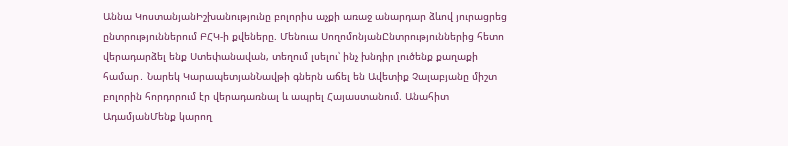Աննա ԿոստանյանԻշխանությունը բոլորիս աչքի առաջ անարդար ձևով յուրացրեց ընտրություններում ԲՀԿ-ի քվեները. Մենուա ՍողոմոնյանԸնտրություններից հետո վերադարձել ենք Ստեփանավան, տեղում լսելու՝ ինչ խնդիր լուծենք քաղաքի համար․ Նարեկ ԿարապետյանՆավթի գներն աճել են Ավետիք Չալաբյանը միշտ բոլորին հորդորում էր վերադառնալ և ապրել Հայաստանում. Անահիտ ԱդամյանՄենք կարող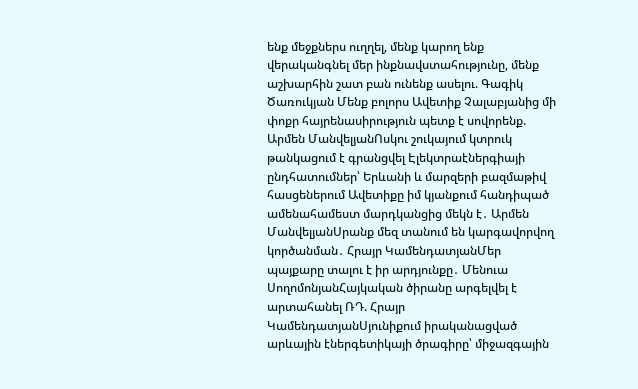ենք մեջքներս ուղղել, մենք կարող ենք վերականգնել մեր ինքնավստահությունը, մենք աշխարհին շատ բան ունենք ասելու. Գագիկ Ծառուկյան Մենք բոլորս Ավետիք Չալաբյանից մի փոքր հայրենասիրություն պետք է սովորենք. Արմեն ՄանվելյանՈսկու շուկայում կտրուկ թանկացում է գրանցվել Էլեկտրաէներգիայի ընդհատումներ՝ Երևանի և մարզերի բազմաթիվ հասցեներում Ավետիքը իմ կյանքում հանդիպած ամենահամեստ մարդկանցից մեկն է․ Արմեն ՄանվելյանՍրանք մեզ տանում են կարգավորվող կործանման․ Հրայր ԿամենդատյանՄեր պայքարը տալու է իր արդյունքը․ Մենուա ՍողոմոնյանՀայկական ծիրանը արգելվել է արտահանել ՌԴ. Հրայր ԿամենդատյանՍյունիքում իրականացված արևային էներգետիկայի ծրագիրը՝ միջազգային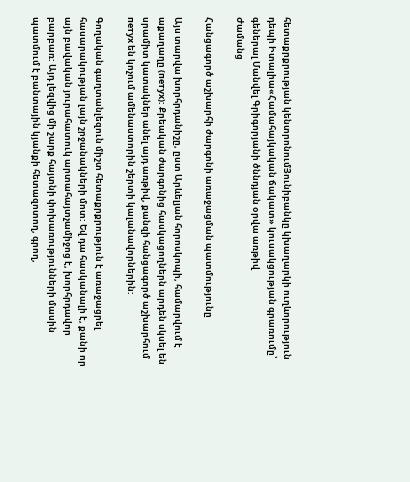հետաքրքրության կենտրոնումՅունիբանկը կխաղարկի ուղևորություն դեպի Իտալիա«Համահայկական ճակատ» կուսակցության գրառումը՝ գեներալ Մանվել Գրիգորյանի ծննդյան օրվա առթիվ
Ժամանց

Հանցագործ աշխարհի ժարգոնի առաջացման պատմությունը

Այս տարվա խորհրդանիշը, ըստ Արևելյան հորոսկոպի, համարվում է աքաղաղը (петух): Քրեական ժարգոնից հասկացողներն արդեն սկսել են սրամիտ կատակներ անել այդ առթիվ, քանզի հանցագործ աշխարհում петух են կոչում ամենաստորին շերտի կալանավորներին:

Գողական գաղտանլեզուն միշտ հետաքրքրություն է առաջացրել հասարակության լայն շրջանակների մոտ: Եվ դա հասկանալի է, քանի որ այն բավական յուրահատուկ արտահայտչամիջոց է, խորհրդավոր բարբառ: Այդ լեզվից մի շարք հայտնի փոխառությունների մասին պատմում է բանտային կյանքի հետազոտող, գրող,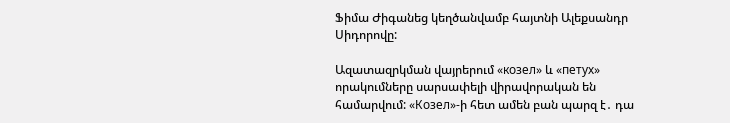Ֆիմա Ժիգանեց կեղծանվամբ հայտնի Ալեքսանդր Սիդորովը:

Ազատազրկման վայրերում «козел» և «петух» որակումները սարսափելի վիրավորական են համարվում: «Козел»-ի հետ ամեն բան պարզ է․ դա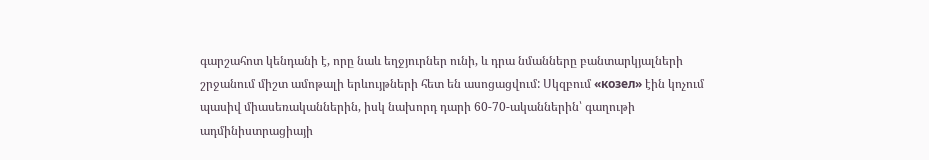գարշահոտ կենդանի է, որը նաև եղջյուրներ ունի, և դրա նմանները բանտարկյալների շրջանում միշտ ամոթալի երևույթների հետ են ասոցացվում: Սկզբում «козел» էին կոչում պասիվ միասեռականներին, իսկ նախորդ դարի 60-70-ականներին՝ գաղութի ադմինիստրացիայի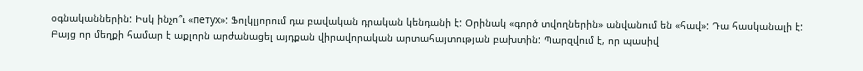օգնականներին: Իսկ ինչո՞ւ «петух»: Ֆոլկլյորում դա բավական դրական կենդանի է: Օրինակ «գործ տվողներին» անվանում են «հավ»: Դա հասկանալի է: Բայց որ մեղքի համար է աքլորն արժանացել այդքան վիրավորական արտահայտության բախտին: Պարզվում է, որ պասիվ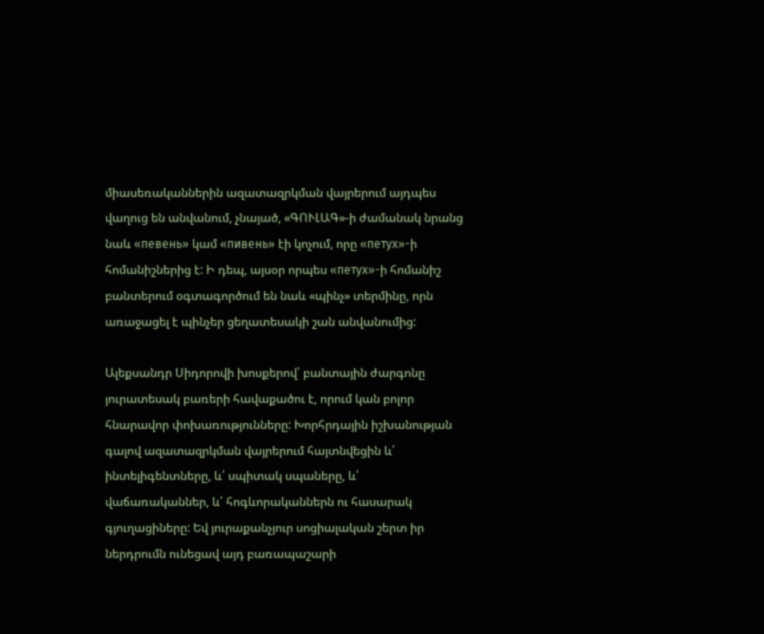միասեռականներին ազատազրկման վայրերում այդպես վաղուց են անվանում, չնայած, «ԳՈՒԼԱԳ»-ի ժամանակ նրանց նաև «певень» կամ «пивень» էի կոչում, որը «петух»-ի հոմանիշներից է: Ի դեպ, այսօր որպես «петух»-ի հոմանիշ բանտերում օգտագործում են նաև «պինչ» տերմինը, որն առաջացել է պինչեր ցեղատեսակի շան անվանումից:

Ալեքսանդր Սիդորովի խոսքերով՝ բանտային ժարգոնը յուրատեսակ բառերի հավաքածու է, որում կան բոլոր հնարավոր փոխառությունները: Խորհրդային իշխանության գալով ազատազրկման վայրերում հայտնվեցին և՛ ինտելիգենտները, և՛ սպիտակ սպաները, և՛ վաճառականներ, և՛ հոգևորականներն ու հասարակ գյուղացիները: Եվ յուրաքանչյուր սոցիալական շերտ իր ներդրումն ունեցավ այդ բառապաշարի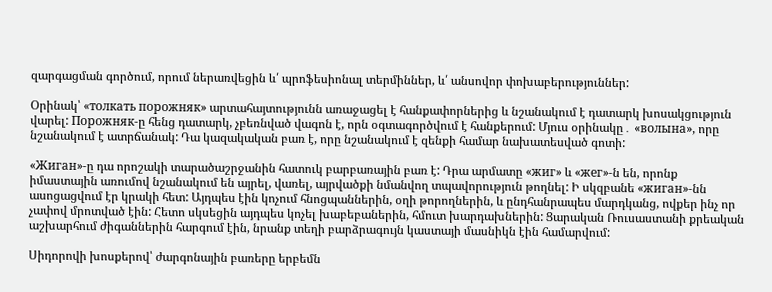զարգացման գործում, որում ներառվեցին և՛ պրոֆեսիոնալ տերմիններ, և՛ անսովոր փոխաբերություններ:

Օրինակ՝ «толкать порожняк» արտահայտությունն առաջացել է հանքափորներից և նշանակում է դատարկ խոսակցություն վարել: Порожняк-ը հենց դատարկ, չբեռնված վագոն է, որն օգտագործվում է հանքերում: Մյուս օրինակը․ «волына», որը նշանակում է ատրճանակ: Դա կազակական բառ է, որը նշանակում է զենքի համար նախատեսված գոտի:

«Жиган»-ը դա որոշակի տարածաշրջանին հատուկ բարբառային բառ է: Դրա արմատը «жиг» և «жег»-ն են, որոնք իմաստային առումով նշանակում են այրել, վառել, այրվածքի նմանվող տպավորություն թողնել: Ի սկզբանե «жиган»-նն ասոցացվում էր կրակի հետ: Այդպես էին կոչում հնոցպաններին, օղի թորողներին, և ընդհանրապես մարդկանց, ովքեր ինչ որ չափով մրոտված էին: Հետո սկսեցին այդպես կոչել խաբեբաներին, հմուտ խարդախներին: Ցարական Ռուսաստանի քրեական աշխարհում ժիգաններին հարգում էին, նրանք տեղի բարձրագույն կաստայի մասնիկն էին համարվում:

Սիդորովի խոսքերով՝ ժարգոնային բառերը երբեմն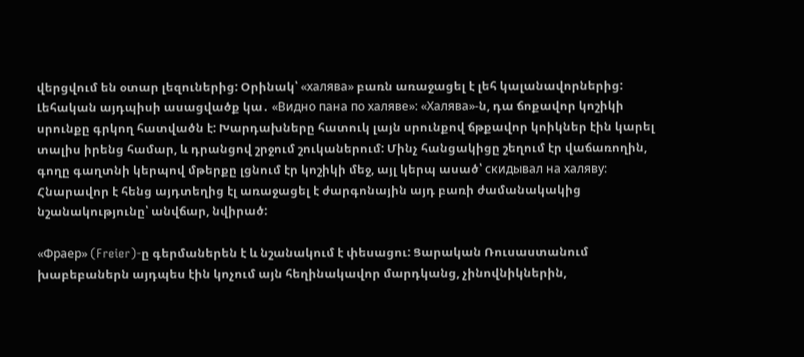վերցվում են օտար լեզուներից: Օրինակ՝ «халява» բառն առաջացել է լեհ կալանավորներից: Լեհական այդպիսի ասացվածք կա․ «Видно пана по халяве»: «Халява»-ն, դա ճոքավոր կոշիկի սրունքը գրկող հատվածն է: Խարդախները հատուկ լայն սրունքով ճթքավոր կոիկներ էին կարել տալիս իրենց համար, և դրանցով շրջում շուկաներում: Մինչ հանցակիցը շեղում էր վաճառողին, գողը գաղտնի կերպով մթերքը լցնում էր կոշիկի մեջ, այլ կերպ ասած՝ скидывал на халяву: Հնարավոր է հենց այդտեղից էլ առաջացել է ժարգոնային այդ բառի ժամանակակից նշանակությունը՝ անվճար, նվիրած:

«Фраер» (Freier)-ը գերմաներեն է և նշանակում է փեսացու: Ցարական Ռուսաստանում խաբեբաներն այդպես էին կոչում այն հեղինակավոր մարդկանց, չինովնիկներին,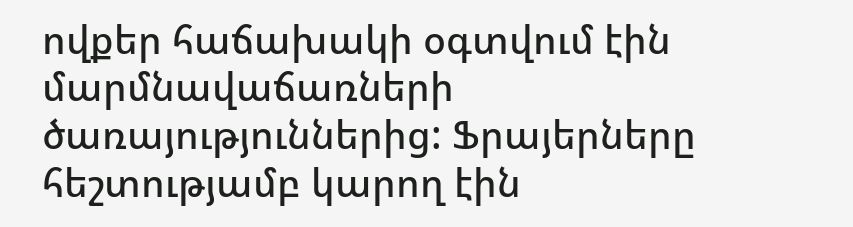ովքեր հաճախակի օգտվում էին մարմնավաճառների ծառայություններից: Ֆրայերները հեշտությամբ կարող էին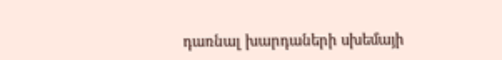դառնալ խարդաների սխեմայի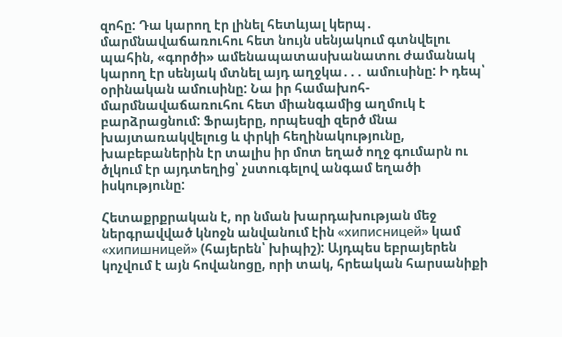զոհը: Դա կարող էր լինել հետևյալ կերպ․ մարմնավաճառուհու հետ նույն սենյակում գտնվելու պահին, «գործի» ամենապատասխանատու ժամանակ կարող էր սենյակ մտնել այդ աղջկա․․․ ամուսինը: Ի դեպ՝ օրինական ամուսինը: Նա իր համախոհ-մարմնավաճառուհու հետ միանգամից աղմուկ է բարձրացնում: Ֆրայերը, որպեսզի զերծ մնա խայտառակվելուց և փրկի հեղինակությունը, խաբեբաներին էր տալիս իր մոտ եղած ողջ գումարն ու ծլկում էր այդտեղից՝ չստուգելով անգամ եղածի իսկությունը:

Հետաքրքրական է, որ նման խարդախության մեջ ներգրավված կնոջն անվանում էին «хиписницей» կամ «хипишницей» (հայերեն՝ խիպիշ): Այդպես եբրայերեն կոչվում է այն հովանոցը, որի տակ, հրեական հարսանիքի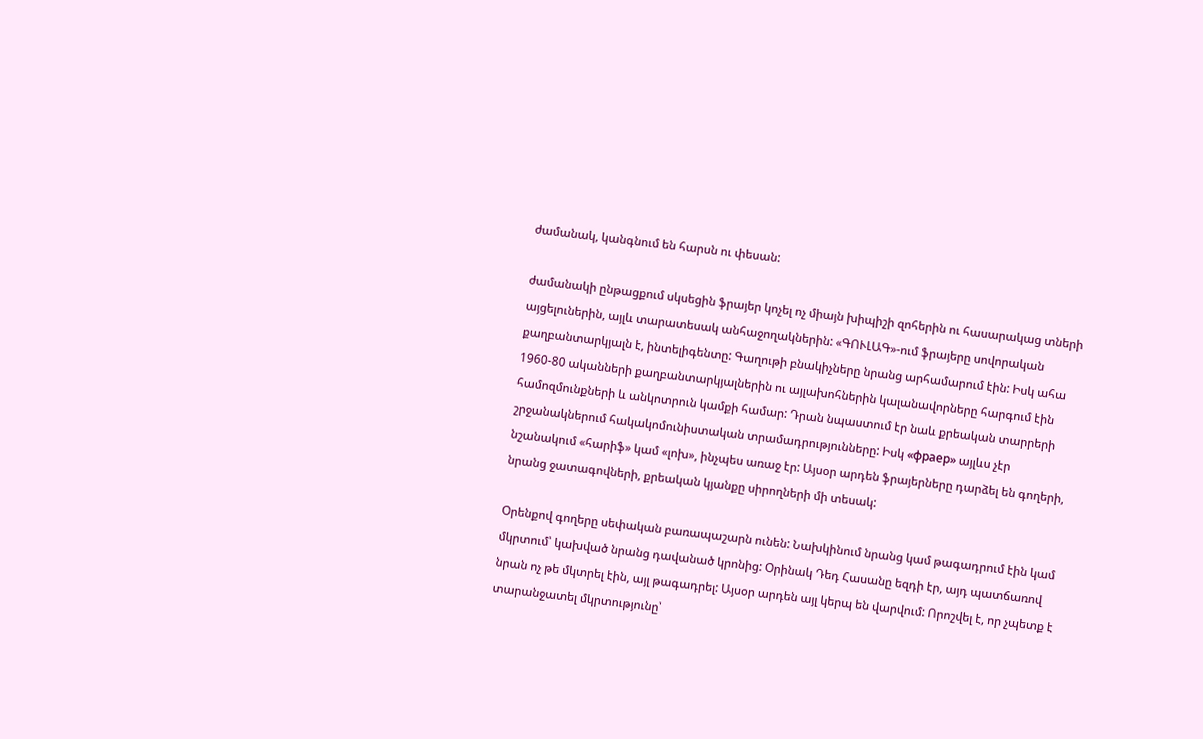ժամանակ, կանգնում են հարսն ու փեսան:

ժամանակի ընթացքում սկսեցին ֆրայեր կոչել ոչ միայն խիպիշի զոհերին ու հասարակաց տների այցելուներին, այլև տարատեսակ անհաջողակներին: «ԳՈՒԼԱԳ»-ում ֆրայերը սովորական քաղբանտարկյալն է, ինտելիգենտը: Գաղութի բնակիչները նրանց արհամարում էին: Իսկ ահա 1960-80 ականների քաղբանտարկյալներին ու այլախոհներին կալանավորները հարգում էին համոզմունքների և անկոտրուն կամքի համար: Դրան նպաստում էր նաև քրեական տարրերի շրջանակներում հակակոմունիստական տրամադրությունները: Իսկ «фраер» այլևս չէր նշանակում «հարիֆ» կամ «լոխ», ինչպես առաջ էր: Այսօր արդեն ֆրայերները դարձել են գողերի, նրանց ջատագովների, քրեական կյանքը սիրողների մի տեսակ:

Օրենքով գողերը սեփական բառապաշարն ունեն: Նախկինում նրանց կամ թագադրում էին կամ մկրտում՝ կախված նրանց դավանած կրոնից: Օրինակ Դեդ Հասանը եզդի էր, այդ պատճառով նրան ոչ թե մկտրել էին, այլ թագադրել: Այսօր արդեն այլ կերպ են վարվում: Որոշվել է, որ չպետք է տարանջատել մկրտությունը՝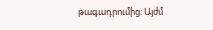թագադրումից: Այժմ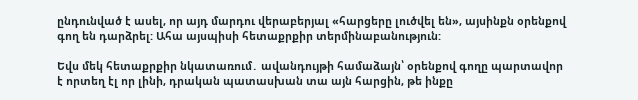ընդունված է ասել, որ այդ մարդու վերաբերյալ «հարցերը լուծվել են», այսինքն օրենքով գող են դարձրել: Ահա այսպիսի հետաքրքիր տերմինաբանություն:

Եվս մեկ հետաքրքիր նկատառում․ ավանդույթի համաձայն՝ օրենքով գողը պարտավոր է որտեղ էլ որ լինի, դրական պատասխան տա այն հարցին, թե ինքը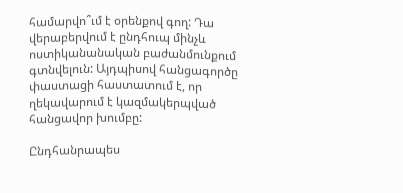համարվո՞ւմ է օրենքով գող: Դա վերաբերվում է ընդհուպ մինչև ոստիկանանական բաժանմունքում գտնվելուն: Այդպիսով հանցագործը փաստացի հաստատում է, որ ղեկավարում է կազմակերպված հանցավոր խումբը:

Ընդհանրապես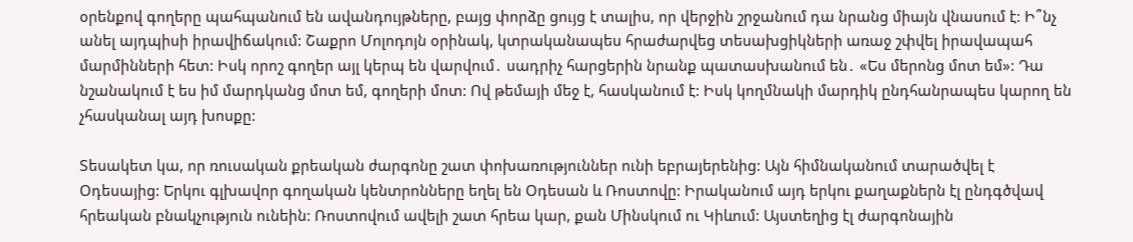օրենքով գողերը պահպանում են ավանդույթները, բայց փորձը ցույց է տալիս, որ վերջին շրջանում դա նրանց միայն վնասում է: Ի՞նչ անել այդպիսի իրավիճակում: Շաքրո Մոլոդոյն օրինակ, կտրականապես հրաժարվեց տեսախցիկների առաջ շփվել իրավապահ մարմինների հետ: Իսկ որոշ գողեր այլ կերպ են վարվում․ սադրիչ հարցերին նրանք պատասխանում են․ «Ես մերոնց մոտ եմ»: Դա նշանակում է ես իմ մարդկանց մոտ եմ, գողերի մոտ: Ով թեմայի մեջ է, հասկանում է: Իսկ կողմնակի մարդիկ ընդհանրապես կարող են չհասկանալ այդ խոսքը:

Տեսակետ կա, որ ռուսական քրեական ժարգոնը շատ փոխառություններ ունի եբրայերենից: Այն հիմնականում տարածվել է Օդեսայից: Երկու գլխավոր գողական կենտրոնները եղել են Օդեսան և Ռոստովը: Իրականում այդ երկու քաղաքներն էլ ընդգծվավ հրեական բնակչություն ունեին: Ռոստովում ավելի շատ հրեա կար, քան Մինսկում ու Կիևում: Այստեղից էլ ժարգոնային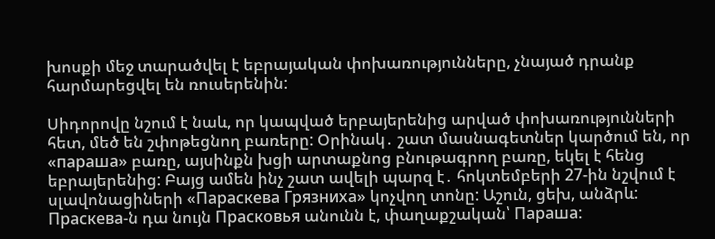խոսքի մեջ տարածվել է եբրայական փոխառությունները, չնայած դրանք հարմարեցվել են ռուսերենին:

Սիդորովը նշում է նաև, որ կապված երբայերենից արված փոխառությունների հետ, մեծ են շփոթեցնող բառերը: Օրինակ․ շատ մասնագետներ կարծում են, որ «параша» բառը, այսինքն խցի արտաքնոց բնութագրող բառը, եկել է հենց եբրայերենից: Բայց ամեն ինչ շատ ավելի պարզ է․ հոկտեմբերի 27-ին նշվում է սլավոնացիների «Параскева Грязниха» կոչվող տոնը: Աշուն, ցեխ, անձրև: Праскева-ն դա նույն Прасковья անունն է, փաղաքշական՝ Параша: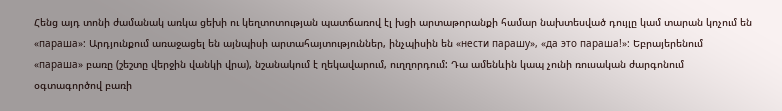Հենց այդ տոնի ժամանակ առկա ցեխի ու կեղտոտության պատճառով էլ խցի արտաթորանքի համար նախտեսված դույլը կամ տարան կոչում են «параша»: Արդյունքում առաջացել են այնպիսի արտահայտություններ, ինչպիսին են «нести парашу», «да это параша!»: Եբրայերենում «параша» բառը (շեշտը վերջին վանկի վրա), նշանակում է ղեկավարում, ուղղորդում: Դա ամենևին կապ չունի ռուսական ժարգոնում օգտագործով բառի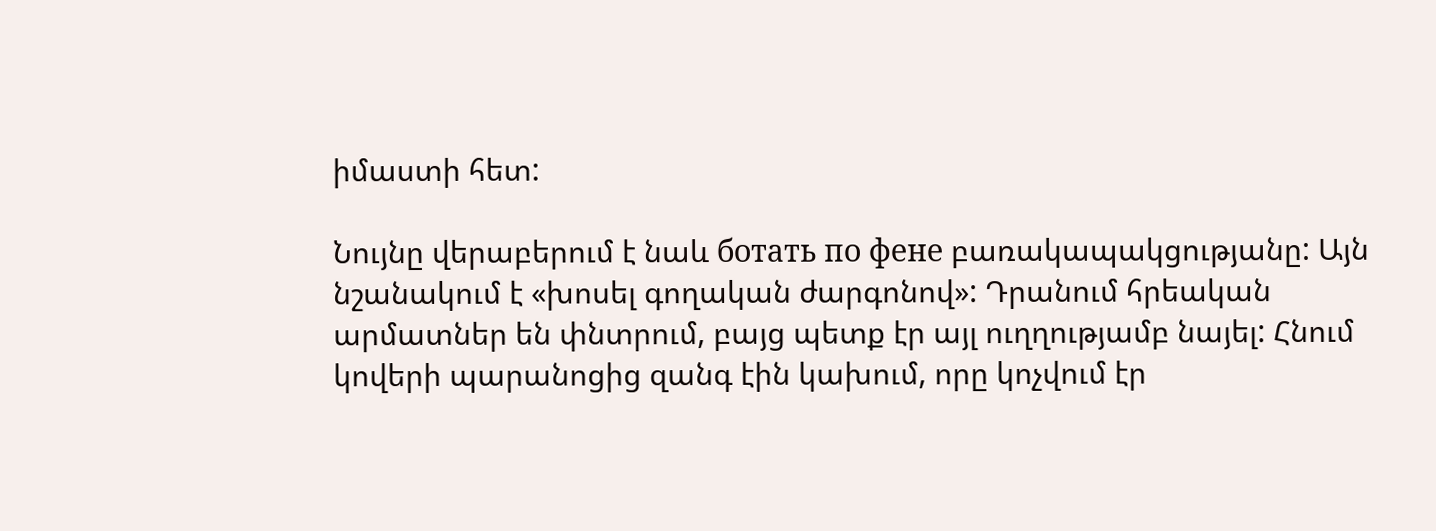իմաստի հետ:

Նույնը վերաբերում է նաև ботать по фене բառակապակցությանը: Այն նշանակում է «խոսել գողական ժարգոնով»: Դրանում հրեական արմատներ են փնտրում, բայց պետք էր այլ ուղղությամբ նայել: Հնում կովերի պարանոցից զանգ էին կախում, որը կոչվում էր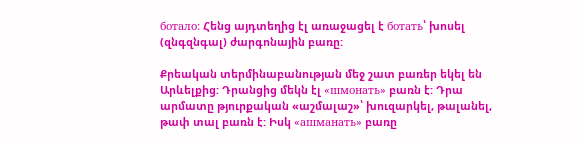ботало: Հենց այդտեղից էլ առաջացել է ботать՝ խոսել (զնգզնգալ) ժարգոնային բառը:

Քրեական տերմինաբանության մեջ շատ բառեր եկել են Արևելքից: Դրանցից մեկն էլ «шмонать» բառն է: Դրա արմատը թյուրքական «աշմալաշ»՝ խուզարկել, թալանել, թափ տալ բառն է: Իսկ «ашманать» բառը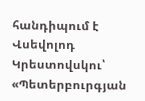հանդիպում է Վսեվոլոդ Կրեստովսկու՝ «Պետերբուրգյան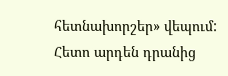հետնախորշեր» վեպում: Հետո արդեն դրանից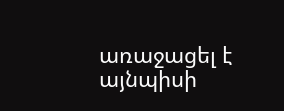առաջացել է այնպիսի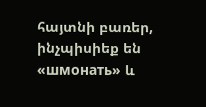հայտնի բառեր, ինչպիսիեք են «шмонать» և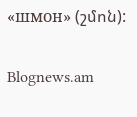«шмон» (շմոն):

Blognews.am